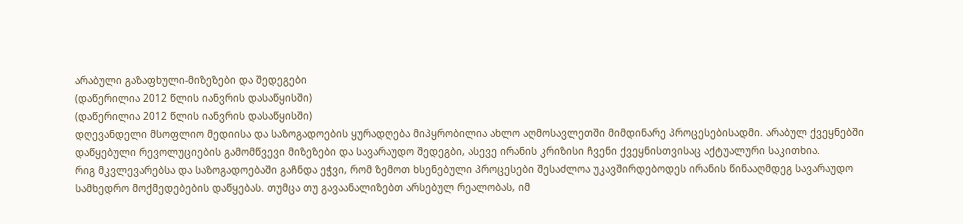არაბული გაზაფხული-მიზეზები და შედეგები
(დაწერილია 2012 წლის იანვრის დასაწყისში)
(დაწერილია 2012 წლის იანვრის დასაწყისში)
დღევანდელი მსოფლიო მედიისა და საზოგადოების ყურადღება მიპყრობილია ახლო აღმოსავლეთში მიმდინარე პროცესებისადმი. არაბულ ქვეყნებში დაწყებული რევოლუციების გამომწვევი მიზეზები და სავარაუდო შედეგბი, ასევე ირანის კრიზისი ჩვენი ქვეყნისთვისაც აქტუალური საკითხია.
რიგ მკვლევარებსა და საზოგადოებაში გაჩნდა ეჭვი, რომ ზემოთ ხსენებული პროცესები შესაძლოა უკავშირდებოდეს ირანის წინააღმდეგ სავარაუდო სამხედრო მოქმედებების დაწყებას. თუმცა თუ გავაანალიზებთ არსებულ რეალობას, იმ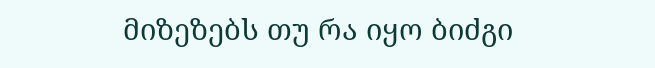მიზეზებს თუ რა იყო ბიძგი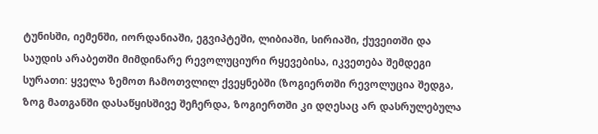ტუნისში, იემენში, იორდანიაში, ეგვიპტეში, ლიბიაში, სირიაში, ქუვეითში და საუდის არაბეთში მიმდინარე რევოლუციური რყევებისა, იკვეთება შემდეგი სურათი: ყველა ზემოთ ჩამოთვლილ ქვეყნებში (ზოგიერთში რევოლუცია შედგა, ზოგ მათგანში დასაწყისშივე შეჩერდა, ზოგიერთში კი დღესაც არ დასრულებულა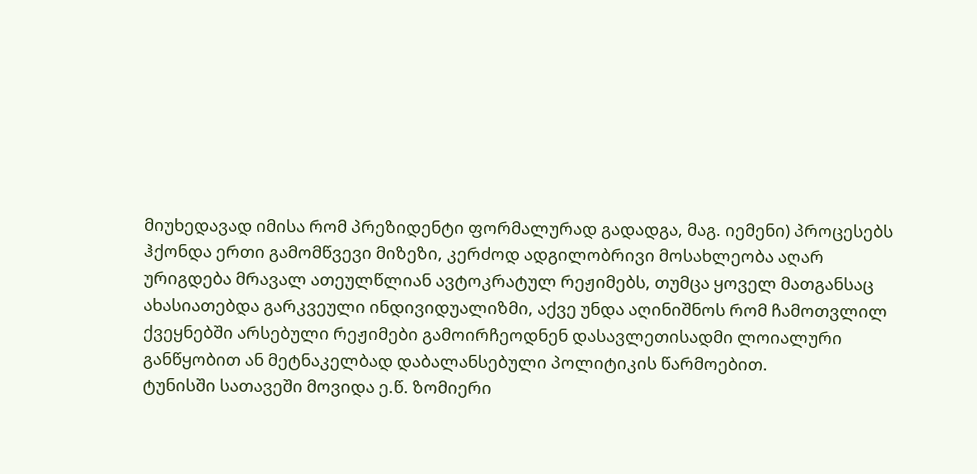მიუხედავად იმისა რომ პრეზიდენტი ფორმალურად გადადგა, მაგ. იემენი) პროცესებს ჰქონდა ერთი გამომწვევი მიზეზი, კერძოდ ადგილობრივი მოსახლეობა აღარ ურიგდება მრავალ ათეულწლიან ავტოკრატულ რეჟიმებს, თუმცა ყოველ მათგანსაც ახასიათებდა გარკვეული ინდივიდუალიზმი, აქვე უნდა აღინიშნოს რომ ჩამოთვლილ ქვეყნებში არსებული რეჟიმები გამოირჩეოდნენ დასავლეთისადმი ლოიალური განწყობით ან მეტნაკელბად დაბალანსებული პოლიტიკის წარმოებით.
ტუნისში სათავეში მოვიდა ე.წ. ზომიერი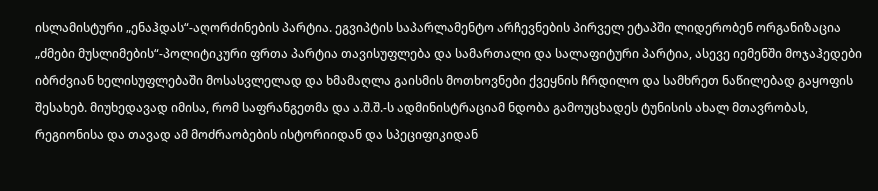ისლამისტური „ენაჰდას“-აღორძინების პარტია. ეგვიპტის საპარლამენტო არჩევნების პირველ ეტაპში ლიდერობენ ორგანიზაცია „ძმები მუსლიმების“-პოლიტიკური ფრთა პარტია თავისუფლება და სამართალი და სალაფიტური პარტია, ასევე იემენში მოჯაჰედები იბრძვიან ხელისუფლებაში მოსასვლელად და ხმამაღლა გაისმის მოთხოვნები ქვეყნის ჩრდილო და სამხრეთ ნაწილებად გაყოფის შესახებ. მიუხედავად იმისა, რომ საფრანგეთმა და ა.შ.შ.-ს ადმინისტრაციამ ნდობა გამოუცხადეს ტუნისის ახალ მთავრობას, რეგიონისა და თავად ამ მოძრაობების ისტორიიდან და სპეციფიკიდან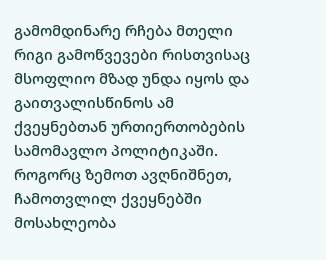გამომდინარე რჩება მთელი რიგი გამოწვევები რისთვისაც მსოფლიო მზად უნდა იყოს და გაითვალისწინოს ამ ქვეყნებთან ურთიერთობების სამომავლო პოლიტიკაში.
როგორც ზემოთ ავღნიშნეთ, ჩამოთვლილ ქვეყნებში მოსახლეობა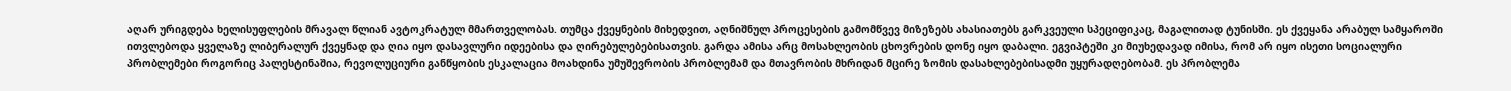აღარ ურიგდება ხელისუფლების მრავალ წლიან ავტოკრატულ მმართველობას. თუმცა ქვეყნების მიხედვით, აღნიშნულ პროცესების გამომწვევ მიზეზებს ახასიათებს გარკვეული სპეციფიკაც, მაგალითად ტუნისში. ეს ქვეყანა არაბულ სამყაროში ითვლებოდა ყველაზე ლიბერალურ ქვეყნად და ღია იყო დასავლური იდეებისა და ღირებულებებისათვის. გარდა ამისა არც მოსახლეობის ცხოვრების დონე იყო დაბალი. ეგვიპტეში კი მიუხედავად იმისა, რომ არ იყო ისეთი სოციალური პრობლემები როგორიც პალესტინაშია, რევოლუციური განწყობის ესკალაცია მოახდინა უმუშევრობის პრობლემამ და მთავრობის მხრიდან მცირე ზომის დასახლებებისადმი უყურადღებობამ. ეს პრობლემა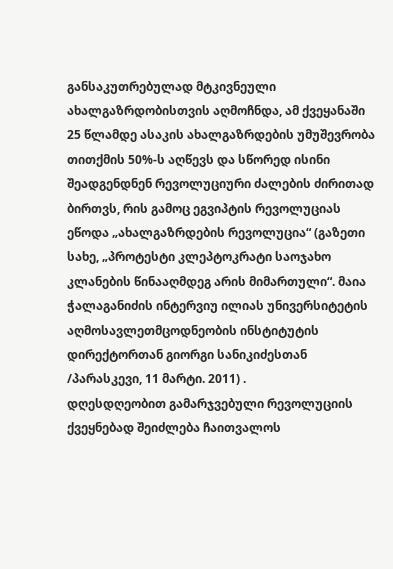განსაკუთრებულად მტკივნეული ახალგაზრდობისთვის აღმოჩნდა, ამ ქვეყანაში 25 წლამდე ასაკის ახალგაზრდების უმუშევრობა თითქმის 50%-ს აღწევს და სწორედ ისინი შეადგენდნენ რევოლუციური ძალების ძირითად ბირთვს, რის გამოც ეგვიპტის რევოლუციას ეწოდა „ახალგაზრდების რევოლუცია“ (გაზეთი სახე, „პროტესტი კლეპტოკრატი საოჯახო კლანების წინააღმდეგ არის მიმართული“. მაია ჭალაგანიძის ინტერვიუ ილიას უნივერსიტეტის აღმოსავლეთმცოდნეობის ინსტიტუტის დირექტორთან გიორგი სანიკიძესთან /პარასკევი, 11 მარტი. 2011) .
დღესდღეობით გამარჯვებული რევოლუციის ქვეყნებად შეიძლება ჩაითვალოს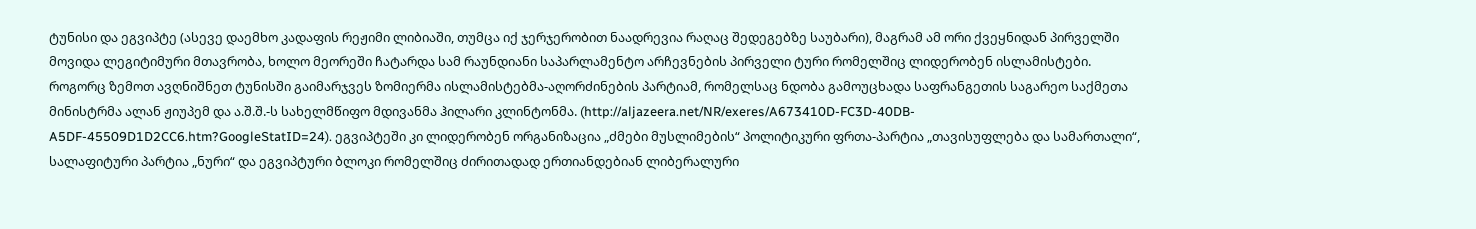ტუნისი და ეგვიპტე (ასევე დაემხო კადაფის რეჟიმი ლიბიაში, თუმცა იქ ჯერჯერობით ნაადრევია რაღაც შედეგებზე საუბარი), მაგრამ ამ ორი ქვეყნიდან პირველში მოვიდა ლეგიტიმური მთავრობა, ხოლო მეორეში ჩატარდა სამ რაუნდიანი საპარლამენტო არჩევნების პირველი ტური რომელშიც ლიდერობენ ისლამისტები. როგორც ზემოთ ავღნიშნეთ ტუნისში გაიმარჯვეს ზომიერმა ისლამისტებმა-აღორძინების პარტიამ, რომელსაც ნდობა გამოუცხადა საფრანგეთის საგარეო საქმეთა მინისტრმა ალან ჟიუპემ და ა.შ.შ.-ს სახელმწიფო მდივანმა ჰილარი კლინტონმა. (http://aljazeera.net/NR/exeres/A673410D-FC3D-40DB-A5DF-45509D1D2CC6.htm?GoogleStatID=24). ეგვიპტეში კი ლიდერობენ ორგანიზაცია „ძმები მუსლიმების“ პოლიტიკური ფრთა-პარტია „თავისუფლება და სამართალი“, სალაფიტური პარტია „ნური“ და ეგვიპტური ბლოკი რომელშიც ძირითადად ერთიანდებიან ლიბერალური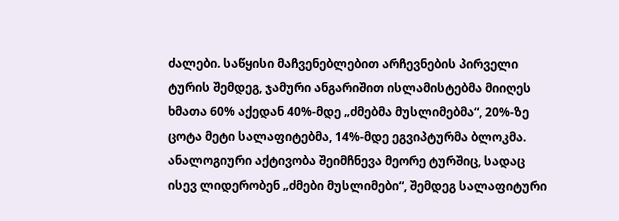ძალები. საწყისი მაჩვენებლებით არჩევნების პირველი ტურის შემდეგ, ჯამური ანგარიშით ისლამისტებმა მიიღეს ხმათა 60% აქედან 40%-მდე „ძმებმა მუსლიმებმა“, 20%-ზე ცოტა მეტი სალაფიტებმა, 14%-მდე ეგვიპტურმა ბლოკმა. ანალოგიური აქტივობა შეიმჩნევა მეორე ტურშიც, სადაც ისევ ლიდერობენ „ძმები მუსლიმები“, შემდეგ სალაფიტური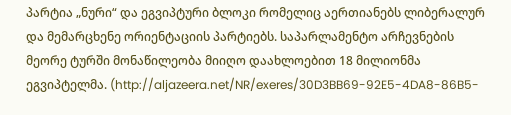პარტია „ნური“ და ეგვიპტური ბლოკი რომელიც აერთიანებს ლიბერალურ და მემარცხენე ორიენტაციის პარტიებს. საპარლამენტო არჩევნების მეორე ტურში მონაწილეობა მიიღო დაახლოებით 18 მილიონმა ეგვიპტელმა. (http://aljazeera.net/NR/exeres/30D3BB69-92E5-4DA8-86B5-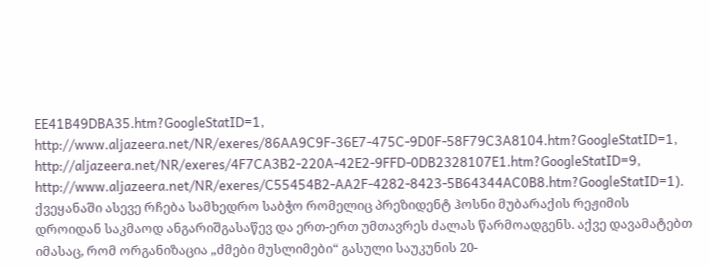EE41B49DBA35.htm?GoogleStatID=1, http://www.aljazeera.net/NR/exeres/86AA9C9F-36E7-475C-9D0F-58F79C3A8104.htm?GoogleStatID=1, http://aljazeera.net/NR/exeres/4F7CA3B2-220A-42E2-9FFD-0DB2328107E1.htm?GoogleStatID=9, http://www.aljazeera.net/NR/exeres/C55454B2-AA2F-4282-8423-5B64344AC0B8.htm?GoogleStatID=1). ქვეყანაში ასევე რჩება სამხედრო საბჭო რომელიც პრეზიდენტ ჰოსნი მუბარაქის რეჟიმის დროიდან საკმაოდ ანგარიშგასაწევ და ერთ-ერთ უმთავრეს ძალას წარმოადგენს. აქვე დავამატებთ იმასაც, რომ ორგანიზაცია „ძმები მუსლიმები“ გასული საუკუნის 20-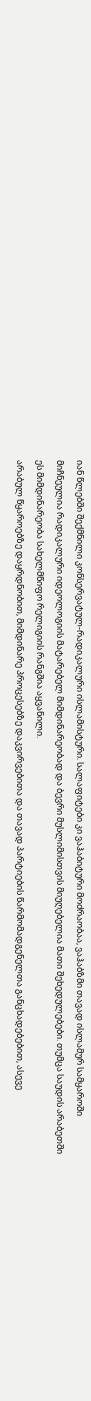იან წლებში შექმნილი კონსერვატულ-რადიკალური ისლამისტური. სალაფიტები კი ვაჰაბიტური მოძრაობაა, ვაჰაბზმი თავად ისლამურ სამყაროში მიჩნეულია რადიკალური იდეოლოგიის მატარებელ მიმდინარეობად და ბევრი მუსლიმისთვის მიუღებელია მათი შეხედულებები. თუმცა საუდის არაბეთში ეს მიმდინარეობა სახელმწიფო რელიგიის რანგშია აყვანილი.
არაბულ წყაროებზე დაყრდნობით, მიმდინარე პროცესებზე დაკვირვებითა და თავად პარტიების წარმომადგენელთა განცხადებებით, ასევე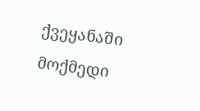ქვეყანაში მოქმედი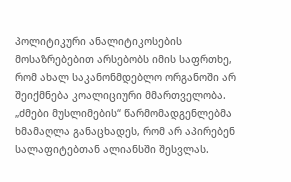პოლიტიკური ანალიტიკოსების მოსაზრებებით არსებობს იმის საფრთხე, რომ ახალ საკანონმდებლო ორგანოში არ შეიქმნება კოალიციური მმართველობა. „ძმები მუსლიმების“ წარმომადგენლებმა ხმამაღლა განაცხადეს, რომ არ აპირებენ სალაფიტებთან ალიანსში შესვლას.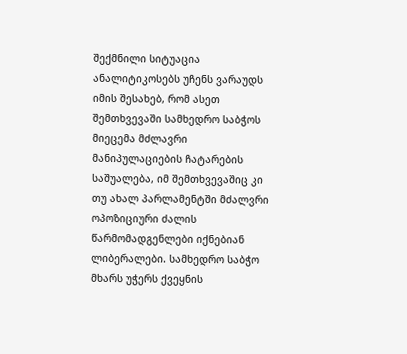შექმნილი სიტუაცია ანალიტიკოსებს უჩენს ვარაუდს იმის შესახებ, რომ ასეთ შემთხვევაში სამხედრო საბჭოს მიეცემა მძლავრი მანიპულაციების ჩატარების საშუალება, იმ შემთხვევაშიც კი თუ ახალ პარლამენტში მძალვრი ოპოზიციური ძალის წარმომადგენლები იქნებიან ლიბერალები. სამხედრო საბჭო მხარს უჭერს ქვეყნის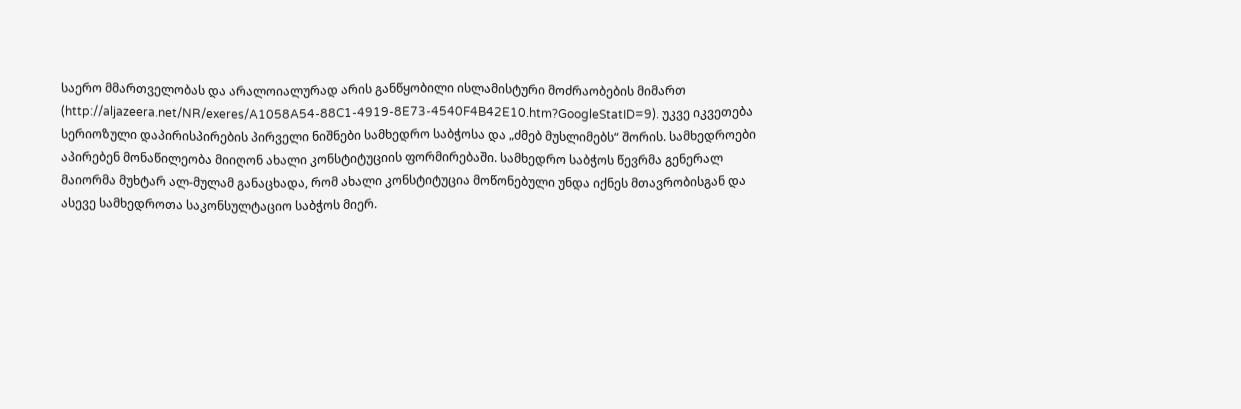საერო მმართველობას და არალოიალურად არის განწყობილი ისლამისტური მოძრაობების მიმართ (http://aljazeera.net/NR/exeres/A1058A54-88C1-4919-8E73-4540F4B42E10.htm?GoogleStatID=9). უკვე იკვეთება სერიოზული დაპირისპირების პირველი ნიშნები სამხედრო საბჭოსა და „ძმებ მუსლიმებს“ შორის. სამხედროები აპირებენ მონაწილეობა მიიღონ ახალი კონსტიტუციის ფორმირებაში. სამხედრო საბჭოს წევრმა გენერალ მაიორმა მუხტარ ალ-მულამ განაცხადა, რომ ახალი კონსტიტუცია მოწონებული უნდა იქნეს მთავრობისგან და ასევე სამხედროთა საკონსულტაციო საბჭოს მიერ.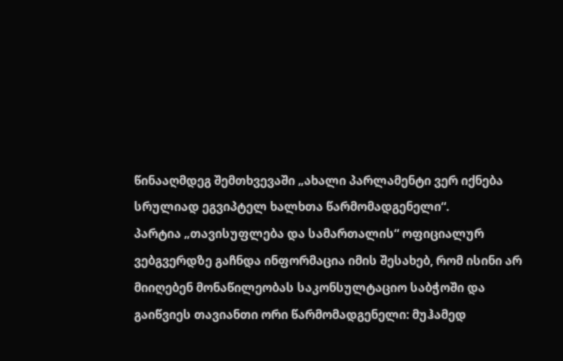წინააღმდეგ შემთხვევაში „ახალი პარლამენტი ვერ იქნება სრულიად ეგვიპტელ ხალხთა წარმომადგენელი“.
პარტია „თავისუფლება და სამართალის“ ოფიციალურ ვებგვერდზე გაჩნდა ინფორმაცია იმის შესახებ, რომ ისინი არ მიიღებენ მონაწილეობას საკონსულტაციო საბჭოში და გაიწვიეს თავიანთი ორი წარმომადგენელი: მუჰამედ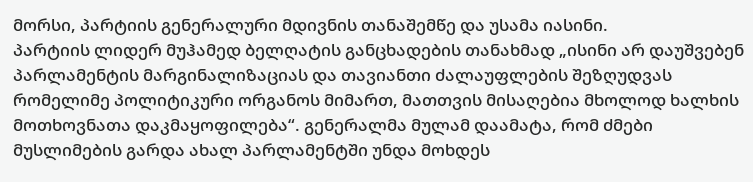მორსი, პარტიის გენერალური მდივნის თანაშემწე და უსამა იასინი.
პარტიის ლიდერ მუჰამედ ბელღატის განცხადების თანახმად „ისინი არ დაუშვებენ პარლამენტის მარგინალიზაციას და თავიანთი ძალაუფლების შეზღუდვას რომელიმე პოლიტიკური ორგანოს მიმართ, მათთვის მისაღებია მხოლოდ ხალხის მოთხოვნათა დაკმაყოფილება“. გენერალმა მულამ დაამატა, რომ ძმები მუსლიმების გარდა ახალ პარლამენტში უნდა მოხდეს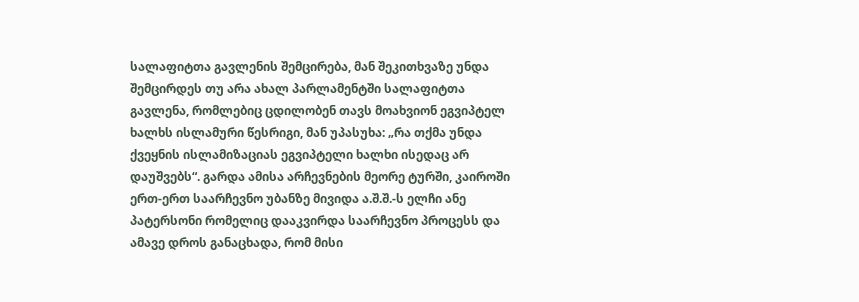სალაფიტთა გავლენის შემცირება, მან შეკითხვაზე უნდა შემცირდეს თუ არა ახალ პარლამენტში სალაფიტთა გავლენა, რომლებიც ცდილობენ თავს მოახვიონ ეგვიპტელ ხალხს ისლამური წესრიგი, მან უპასუხა: „რა თქმა უნდა ქვეყნის ისლამიზაციას ეგვიპტელი ხალხი ისედაც არ დაუშვებს“. გარდა ამისა არჩევნების მეორე ტურში, კაიროში ერთ-ერთ საარჩევნო უბანზე მივიდა ა.შ.შ.-ს ელჩი ანე პატერსონი რომელიც დააკვირდა საარჩევნო პროცესს და ამავე დროს განაცხადა, რომ მისი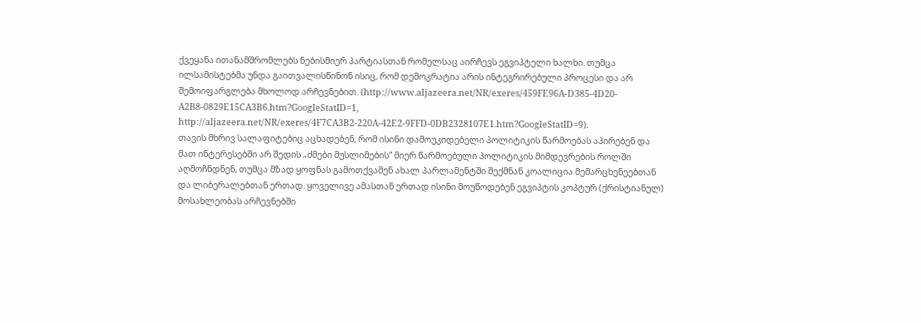ქვეყანა ითანამშრომლებს ნებისმიერ პარტიასთან რომელსაც აირჩევს ეგვიპტელი ხალხი. თუმცა ილსამისტებმა უნდა გაითვალისწინონ ისიც, რომ დემოკრატია არის ინტეგრირებული პროცესი და არ შემოიფარგლება მხოლოდ არჩევნებით. (http://www.aljazeera.net/NR/exeres/459FE96A-D385-4D20-A2B8-0829E15CA3B6.htm?GoogleStatID=1, http://aljazeera.net/NR/exeres/4F7CA3B2-220A-42E2-9FFD-0DB2328107E1.htm?GoogleStatID=9).
თავის მხრივ სალაფიტებიც აცხადებენ, რომ ისინი დამოუკიდებელი პოლიტიკის წარმოებას აპირებენ და მათ ინტერესებში არ შედის „ძმები მუსლიმების“ მიერ წარმოებული პოლიტიკის მიმდევრების როლში აღმოჩნდნენ, თუმცა მზად ყოფნას გამოთქვამენ ახალ პარლამენტში შექმნან კოალიცია მემარცხენეებთან და ლიბერალებთან ერთად. ყოველივე ამასთან ერთად ისინი მოუწოდებენ ეგვიპტის კოპტურ (ქრისტიანულ) მოსახლეობას არჩევნებში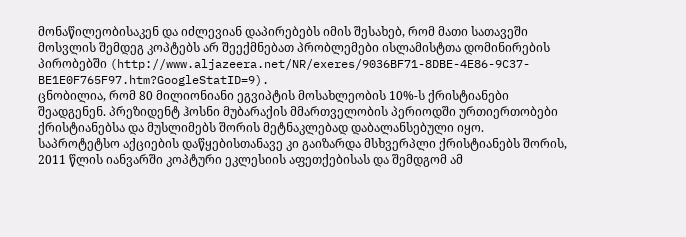მონაწილეობისაკენ და იძლევიან დაპირებებს იმის შესახებ, რომ მათი სათავეში მოსვლის შემდეგ კოპტებს არ შეექმნებათ პრობლემები ისლამისტთა დომინირების პირობებში (http://www.aljazeera.net/NR/exeres/9036BF71-8DBE-4E86-9C37-BE1E0F765F97.htm?GoogleStatID=9).
ცნობილია, რომ 80 მილიონიანი ეგვიპტის მოსახლეობის 10%-ს ქრისტიანები შეადგენენ. პრეზიდენტ ჰოსნი მუბარაქის მმართველობის პერიოდში ურთიერთობები ქრისტიანებსა და მუსლიმებს შორის მეტნაკლებად დაბალანსებული იყო. საპროტეტსო აქციების დაწყებისთანავე კი გაიზარდა მსხვერპლი ქრისტიანებს შორის, 2011 წლის იანვარში კოპტური ეკლესიის აფეთქებისას და შემდგომ ამ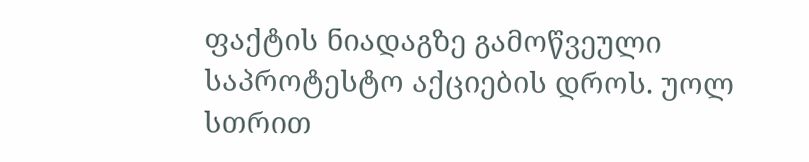ფაქტის ნიადაგზე გამოწვეული საპროტესტო აქციების დროს. უოლ სთრით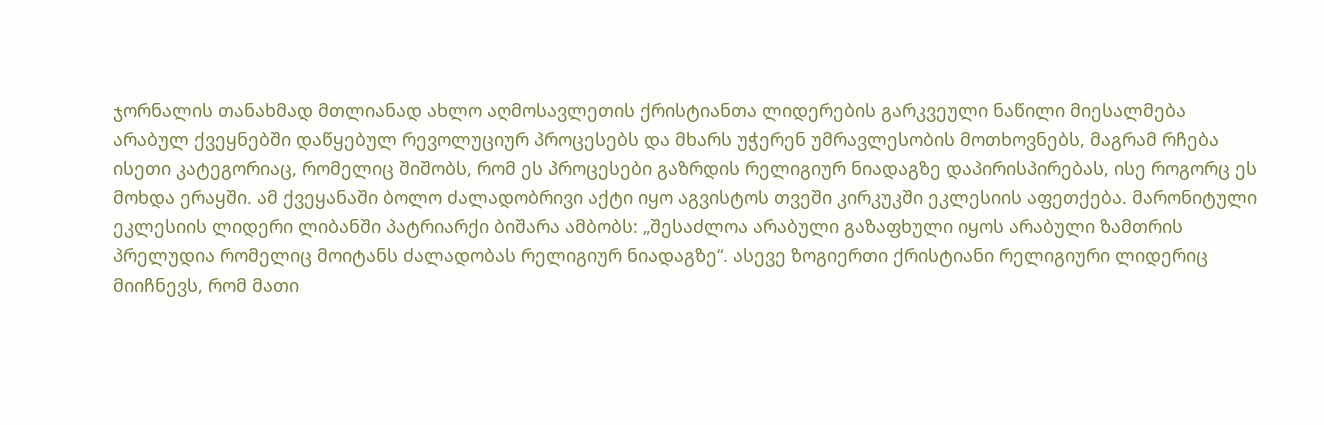ჯორნალის თანახმად მთლიანად ახლო აღმოსავლეთის ქრისტიანთა ლიდერების გარკვეული ნაწილი მიესალმება არაბულ ქვეყნებში დაწყებულ რევოლუციურ პროცესებს და მხარს უჭერენ უმრავლესობის მოთხოვნებს, მაგრამ რჩება ისეთი კატეგორიაც, რომელიც შიშობს, რომ ეს პროცესები გაზრდის რელიგიურ ნიადაგზე დაპირისპირებას, ისე როგორც ეს მოხდა ერაყში. ამ ქვეყანაში ბოლო ძალადობრივი აქტი იყო აგვისტოს თვეში კირკუკში ეკლესიის აფეთქება. მარონიტული ეკლესიის ლიდერი ლიბანში პატრიარქი ბიშარა ამბობს: „შესაძლოა არაბული გაზაფხული იყოს არაბული ზამთრის პრელუდია რომელიც მოიტანს ძალადობას რელიგიურ ნიადაგზე“. ასევე ზოგიერთი ქრისტიანი რელიგიური ლიდერიც მიიჩნევს, რომ მათი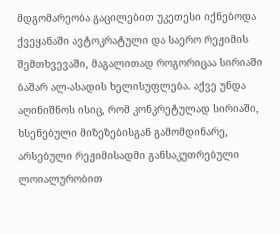მდგომარეობა გაცილებით უკეთესი იქნებოდა ქვეყანაში ავტოკრატული და საერო რეჟიმის შემთხვევაში, მაგალითად როგორიცაა სირიაში ბაშარ ალ-ასადის ხელისუფლება. აქვე უნდა აღინიშნოს ისიც, რომ კონკრეტულად სირიაში, ხსენებული მიზეზებისგან გამომდინარე, არსებული რეჟიმისადმი განსაკუთრებული ლოიალურობით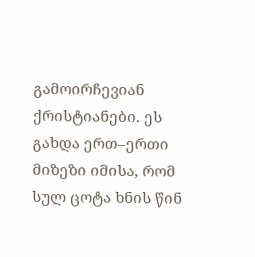გამოირჩევიან ქრისტიანები. ეს გახდა ერთ–ერთი მიზეზი იმისა, რომ სულ ცოტა ხნის წინ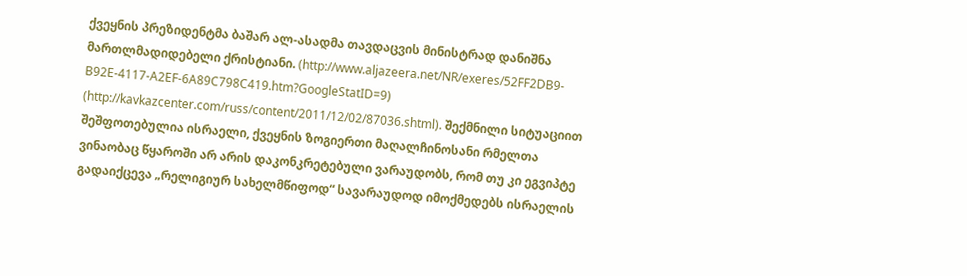ქვეყნის პრეზიდენტმა ბაშარ ალ-ასადმა თავდაცვის მინისტრად დანიშნა მართლმადიდებელი ქრისტიანი. (http://www.aljazeera.net/NR/exeres/52FF2DB9-B92E-4117-A2EF-6A89C798C419.htm?GoogleStatID=9) (http://kavkazcenter.com/russ/content/2011/12/02/87036.shtml). შექმნილი სიტუაციით შეშფოთებულია ისრაელი, ქვეყნის ზოგიერთი მაღალჩინოსანი რმელთა ვინაობაც წყაროში არ არის დაკონკრეტებული ვარაუდობს, რომ თუ კი ეგვიპტე გადაიქცევა „რელიგიურ სახელმწიფოდ“ სავარაუდოდ იმოქმედებს ისრაელის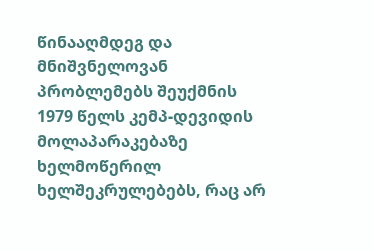წინააღმდეგ და მნიშვნელოვან პრობლემებს შეუქმნის 1979 წელს კემპ-დევიდის მოლაპარაკებაზე ხელმოწერილ ხელშეკრულებებს, რაც არ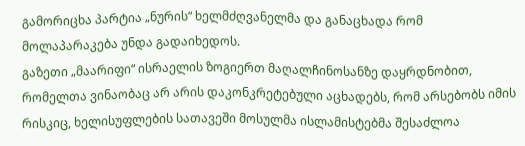გამორიცხა პარტია „ნურის“ ხელმძღვანელმა და განაცხადა რომ მოლაპარაკება უნდა გადაიხედოს.
გაზეთი „მაარიფი“ ისრაელის ზოგიერთ მაღალჩინოსანზე დაყრდნობით, რომელთა ვინაობაც არ არის დაკონკრეტებული აცხადებს, რომ არსებობს იმის რისკიც, ხელისუფლების სათავეში მოსულმა ისლამისტებმა შესაძლოა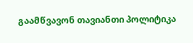გაამწვავონ თავიანთი პოლიტიკა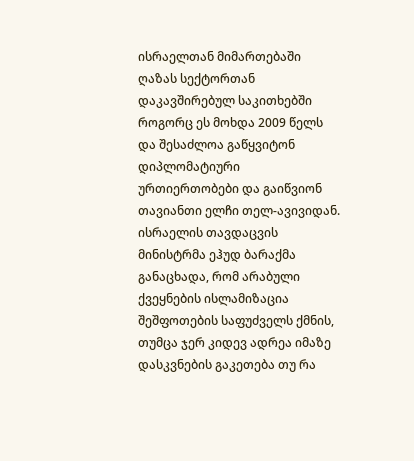ისრაელთან მიმართებაში ღაზას სექტორთან დაკავშირებულ საკითხებში როგორც ეს მოხდა 2009 წელს და შესაძლოა გაწყვიტონ დიპლომატიური ურთიერთობები და გაიწვიონ თავიანთი ელჩი თელ-ავივიდან.
ისრაელის თავდაცვის მინისტრმა ეჰუდ ბარაქმა განაცხადა, რომ არაბული ქვეყნების ისლამიზაცია შეშფოთების საფუძველს ქმნის, თუმცა ჯერ კიდევ ადრეა იმაზე დასკვნების გაკეთება თუ რა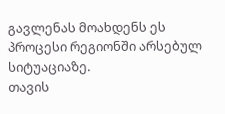გავლენას მოახდენს ეს პროცესი რეგიონში არსებულ სიტუაციაზე.
თავის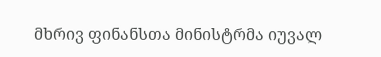მხრივ ფინანსთა მინისტრმა იუვალ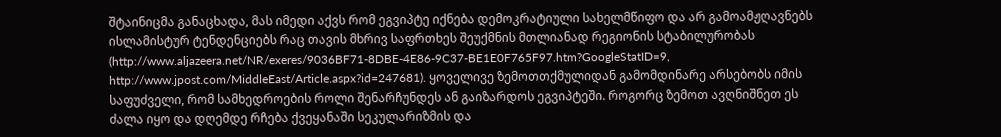შტაინიცმა განაცხადა, მას იმედი აქვს რომ ეგვიპტე იქნება დემოკრატიული სახელმწიფო და არ გამოამჟღავნებს ისლამისტურ ტენდენციებს რაც თავის მხრივ საფრთხეს შეუქმნის მთლიანად რეგიონის სტაბილურობას (http://www.aljazeera.net/NR/exeres/9036BF71-8DBE-4E86-9C37-BE1E0F765F97.htm?GoogleStatID=9, http://www.jpost.com/MiddleEast/Article.aspx?id=247681). ყოველივე ზემოთთქმულიდან გამომდინარე არსებობს იმის საფუძველი, რომ სამხედროების როლი შენარჩუნდეს ან გაიზარდოს ეგვიპტეში. როგორც ზემოთ ავღნიშნეთ ეს ძალა იყო და დღემდე რჩება ქვეყანაში სეკულარიზმის და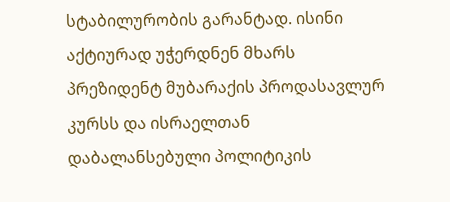სტაბილურობის გარანტად. ისინი აქტიურად უჭერდნენ მხარს პრეზიდენტ მუბარაქის პროდასავლურ კურსს და ისრაელთან დაბალანსებული პოლიტიკის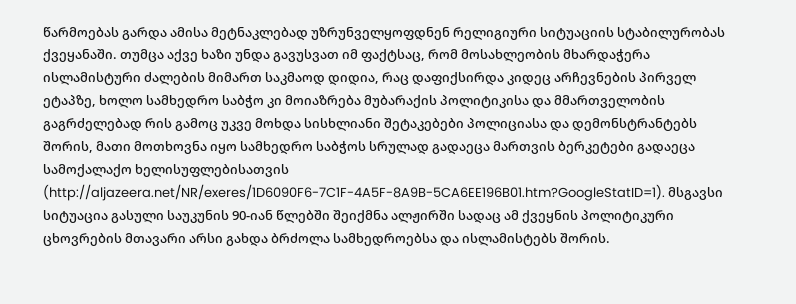წარმოებას გარდა ამისა მეტნაკლებად უზრუნველყოფდნენ რელიგიური სიტუაციის სტაბილურობას ქვეყანაში. თუმცა აქვე ხაზი უნდა გავუსვათ იმ ფაქტსაც, რომ მოსახლეობის მხარდაჭერა ისლამისტური ძალების მიმართ საკმაოდ დიდია, რაც დაფიქსირდა კიდეც არჩევნების პირველ ეტაპზე, ხოლო სამხედრო საბჭო კი მოიაზრება მუბარაქის პოლიტიკისა და მმართველობის გაგრძელებად რის გამოც უკვე მოხდა სისხლიანი შეტაკებები პოლიციასა და დემონსტრანტებს შორის, მათი მოთხოვნა იყო სამხედრო საბჭოს სრულად გადაეცა მართვის ბერკეტები გადაეცა სამოქალაქო ხელისუფლებისათვის (http://aljazeera.net/NR/exeres/1D6090F6-7C1F-4A5F-8A9B-5CA6EE196B01.htm?GoogleStatID=1). მსგავსი სიტუაცია გასული საუკუნის 90-იან წლებში შეიქმნა ალჟირში სადაც ამ ქვეყნის პოლიტიკური ცხოვრების მთავარი არსი გახდა ბრძოლა სამხედროებსა და ისლამისტებს შორის.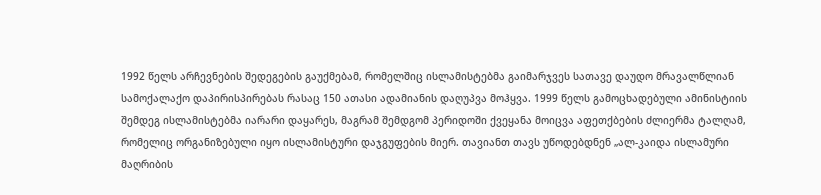1992 წელს არჩევნების შედეგების გაუქმებამ, რომელშიც ისლამისტებმა გაიმარჯვეს სათავე დაუდო მრავალწლიან სამოქალაქო დაპირისპირებას რასაც 150 ათასი ადამიანის დაღუპვა მოჰყვა. 1999 წელს გამოცხადებული ამინისტიის შემდეგ ისლამისტებმა იარარი დაყარეს, მაგრამ შემდგომ პერიდოში ქვეყანა მოიცვა აფეთქბების ძლიერმა ტალღამ, რომელიც ორგანიზებული იყო ისლამისტური დაჯგუფების მიერ. თავიანთ თავს უწოდებდნენ „ალ-კაიდა ისლამური მაღრიბის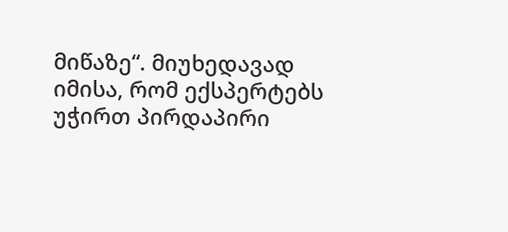მიწაზე“. მიუხედავად იმისა, რომ ექსპერტებს უჭირთ პირდაპირი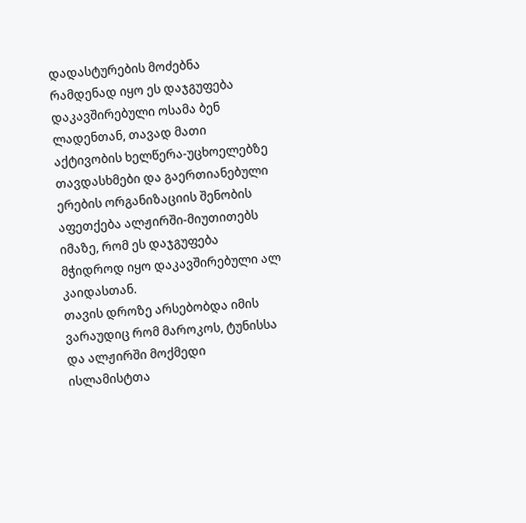დადასტურების მოძებნა რამდენად იყო ეს დაჯგუფება დაკავშირებული ოსამა ბენ ლადენთან, თავად მათი აქტივობის ხელწერა-უცხოელებზე თავდასხმები და გაერთიანებული ერების ორგანიზაციის შენობის აფეთქება ალჟირში-მიუთითებს იმაზე, რომ ეს დაჯგუფება მჭიდროდ იყო დაკავშირებული ალ კაიდასთან.
თავის დროზე არსებობდა იმის ვარაუდიც რომ მაროკოს, ტუნისსა და ალჟირში მოქმედი ისლამისტთა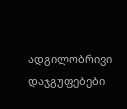ადგილობრივი დაჯგუფებები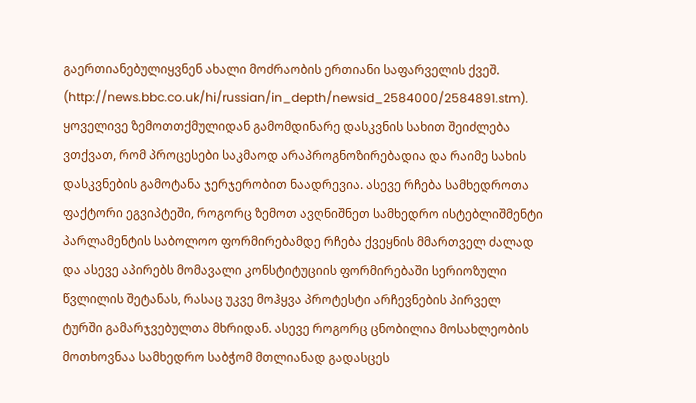გაერთიანებულიყვნენ ახალი მოძრაობის ერთიანი საფარველის ქვეშ. (http://news.bbc.co.uk/hi/russian/in_depth/newsid_2584000/2584891.stm).
ყოველივე ზემოთთქმულიდან გამომდინარე დასკვნის სახით შეიძლება ვთქვათ, რომ პროცესები საკმაოდ არაპროგნოზირებადია და რაიმე სახის დასკვნების გამოტანა ჯერჯერობით ნაადრევია. ასევე რჩება სამხედროთა ფაქტორი ეგვიპტეში, როგორც ზემოთ ავღნიშნეთ სამხედრო ისტებლიშმენტი პარლამენტის საბოლოო ფორმირებამდე რჩება ქვეყნის მმართველ ძალად და ასევე აპირებს მომავალი კონსტიტუციის ფორმირებაში სერიოზული წვლილის შეტანას, რასაც უკვე მოჰყვა პროტესტი არჩევნების პირველ ტურში გამარჯვებულთა მხრიდან. ასევე როგორც ცნობილია მოსახლეობის მოთხოვნაა სამხედრო საბჭომ მთლიანად გადასცეს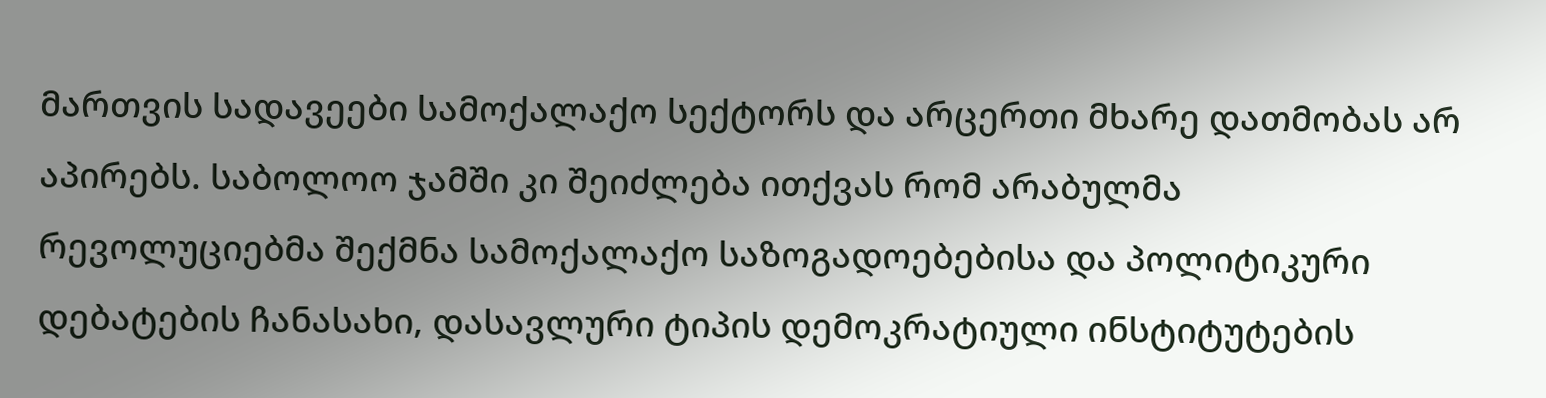მართვის სადავეები სამოქალაქო სექტორს და არცერთი მხარე დათმობას არ აპირებს. საბოლოო ჯამში კი შეიძლება ითქვას რომ არაბულმა რევოლუციებმა შექმნა სამოქალაქო საზოგადოებებისა და პოლიტიკური დებატების ჩანასახი, დასავლური ტიპის დემოკრატიული ინსტიტუტების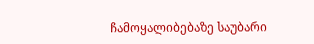ჩამოყალიბებაზე საუბარი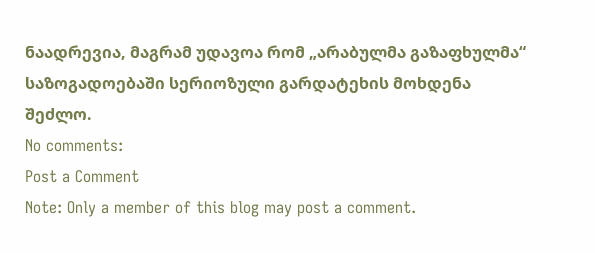ნაადრევია, მაგრამ უდავოა რომ „არაბულმა გაზაფხულმა“ საზოგადოებაში სერიოზული გარდატეხის მოხდენა შეძლო.
No comments:
Post a Comment
Note: Only a member of this blog may post a comment.